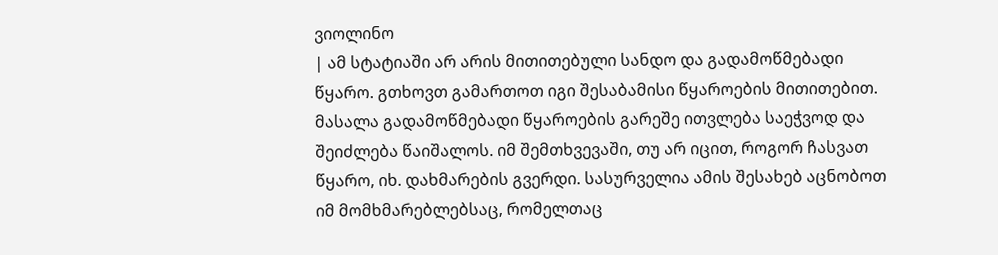ვიოლინო
| ამ სტატიაში არ არის მითითებული სანდო და გადამოწმებადი წყარო. გთხოვთ გამართოთ იგი შესაბამისი წყაროების მითითებით. მასალა გადამოწმებადი წყაროების გარეშე ითვლება საეჭვოდ და შეიძლება წაიშალოს. იმ შემთხვევაში, თუ არ იცით, როგორ ჩასვათ წყარო, იხ. დახმარების გვერდი. სასურველია ამის შესახებ აცნობოთ იმ მომხმარებლებსაც, რომელთაც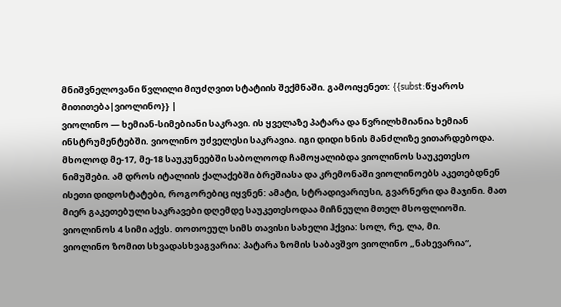მნიშვნელოვანი წვლილი მიუძღვით სტატიის შექმნაში. გამოიყენეთ: {{subst:წყაროს მითითება|ვიოლინო}} |
ვიოლინო — ხემიან-სიმებიანი საკრავი. ის ყველაზე პატარა და წვრილხმიანია ხემიან ინსტრუმენტებში. ვიოლინო უძველესი საკრავია. იგი დიდი ხნის მანძლიზე ვითარდებოდა. მხოლოდ მე-17, მე-18 საუკუნეებში საბოლოოდ ჩამოყალიბდა ვიოლინოს საუკეთესო ნიმუშები. ამ დროს იტალიის ქალაქებში ბრეშიასა და კრემონაში ვიოლინოებს აკეთებდნენ ისეთი დიდოსტატები, როგორებიც იყვნენ: ამატი, სტრადივარიუსი, გვარნერი და მაჯინი. მათ მიერ გაკეთებული საკრავები დღემდე საუკეთესოდაა მიჩნეული მთელ მსოფლიოში.
ვიოლინოს 4 სიმი აქვს. თოთოეულ სიმს თავისი სახელი ჰქვია: სოლ, რე, ლა, მი.
ვიოლინო ზომით სხვადასხვაგვარია: პატარა ზომის საბავშვო ვიოლინო „ნახევარია“,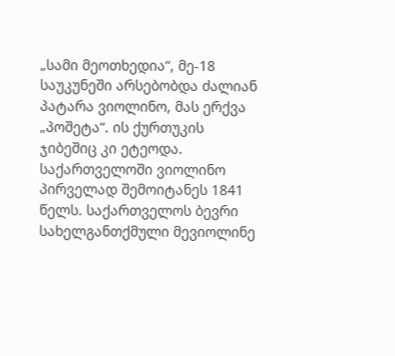„სამი მეოთხედია“, მე-18 საუკუნეში არსებობდა ძალიან პატარა ვიოლინო, მას ერქვა „პოშეტა“. ის ქურთუკის ჯიბეშიც კი ეტეოდა. საქართველოში ვიოლინო პირველად შემოიტანეს 1841 წელს. საქართველოს ბევრი სახელგანთქმული მევიოლინე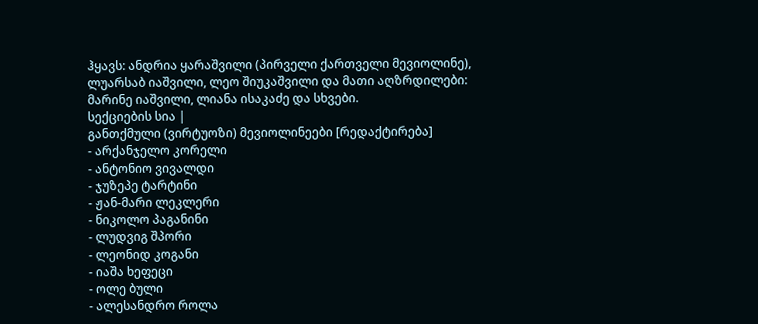ჰყავს: ანდრია ყარაშვილი (პირველი ქართველი მევიოლინე), ლუარსაბ იაშვილი, ლეო შიუკაშვილი და მათი აღზრდილები: მარინე იაშვილი, ლიანა ისაკაძე და სხვები.
სექციების სია |
განთქმული (ვირტუოზი) მევიოლინეები [რედაქტირება]
- არქანჯელო კორელი
- ანტონიო ვივალდი
- ჯუზეპე ტარტინი
- ჟან-მარი ლეკლერი
- ნიკოლო პაგანინი
- ლუდვიგ შპორი
- ლეონიდ კოგანი
- იაშა ხეფეცი
- ოლე ბული
- ალესანდრო როლა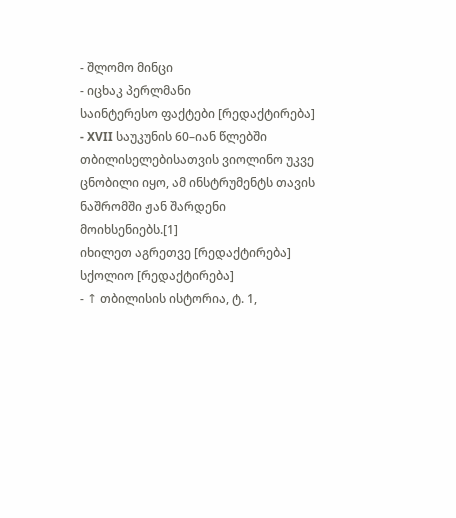- შლომო მინცი
- იცხაკ პერლმანი
საინტერესო ფაქტები [რედაქტირება]
- XVII საუკუნის 60–იან წლებში თბილისელებისათვის ვიოლინო უკვე ცნობილი იყო, ამ ინსტრუმენტს თავის ნაშრომში ჟან შარდენი მოიხსენიებს.[1]
იხილეთ აგრეთვე [რედაქტირება]
სქოლიო [რედაქტირება]
- ↑ თბილისის ისტორია, ტ. 1,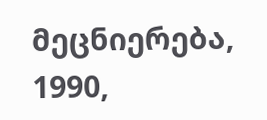მეცნიერება, 1990,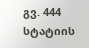გვ. 444
სტატიის